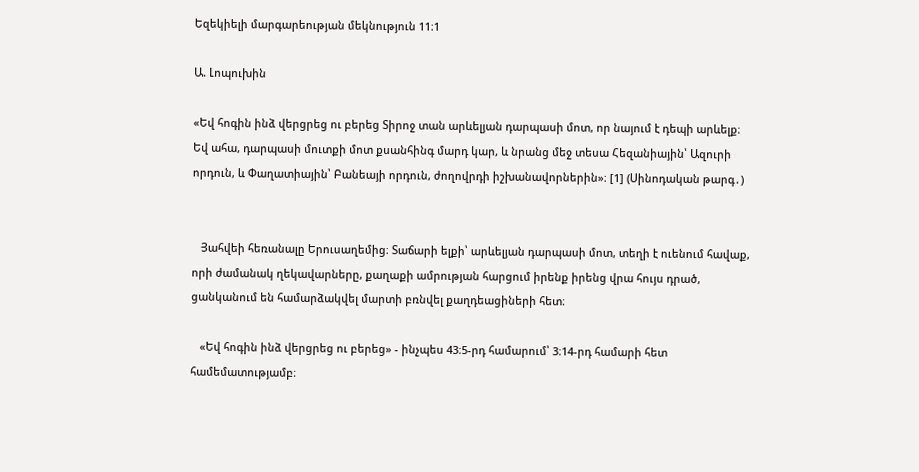Եզեկիելի մարգարեության մեկնություն 11։1

Ա. Լոպուխին

«Եվ հոգին ինձ վերցրեց ու բերեց Տիրոջ տան արևելյան դարպասի մոտ, որ նայում է դեպի արևելք։ Եվ ահա, դարպասի մուտքի մոտ քսանհինգ մարդ կար, և նրանց մեջ տեսա Հեզանիային՝ Ազուրի որդուն, և Փաղատիային՝ Բանեայի որդուն, ժողովրդի իշխանավորներին»։ [1] (Սինոդական թարգ․)


   Յահվեի հեռանալը Երուսաղեմից։ Տաճարի ելքի՝ արևելյան դարպասի մոտ, տեղի է ուենում հավաք, որի ժամանակ ղեկավարները, քաղաքի ամրության հարցում իրենք իրենց վրա հույս դրած, ցանկանում են համարձակվել մարտի բռնվել քաղդեացիների հետ։

   «Եվ հոգին ինձ վերցրեց ու բերեց» - ինչպես 43։5-րդ համարում՝ 3։14-րդ համարի հետ համեմատությամբ։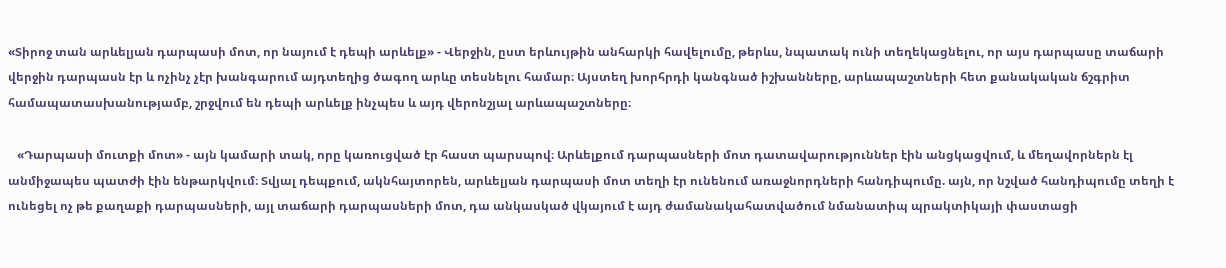«Տիրոջ տան արևելյան դարպասի մոտ, որ նայում է դեպի արևելք» - Վերջին, ըստ երևույթին անհարկի հավելումը, թերևս, նպատակ ունի տեղեկացնելու, որ այս դարպասը տաճարի վերջին դարպասն էր և ոչինչ չէր խանգարում այդտեղից ծագող արևը տեսնելու համար։ Այստեղ խորհրդի կանգնած իշխանները, արևապաշտների հետ քանակական ճշգրիտ համապատասխանությամբ, շրջվում են դեպի արևելք ինչպես և այդ վերոնշյալ արևապաշտները։

   «Դարպասի մուտքի մոտ» - այն կամարի տակ, որը կառուցված էր հաստ պարսպով։ Արևելքում դարպասների մոտ դատավարություններ էին անցկացվում, և մեղավորներն էլ անմիջապես պատժի էին ենթարկվում։ Տվյալ դեպքում, ակնհայտորեն, արևելյան դարպասի մոտ տեղի էր ունենում առաջնորդների հանդիպումը. այն, որ նշված հանդիպումը տեղի է ունեցել ոչ թե քաղաքի դարպասների, այլ տաճարի դարպասների մոտ, դա անկասկած վկայում է այդ ժամանակահատվածում նմանատիպ պրակտիկայի փաստացի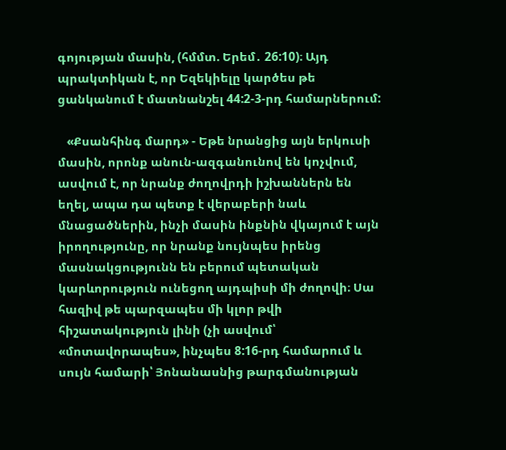գոյության մասին, (հմմտ. Երեմ․ 26:10)։ Այդ պրակտիկան է, որ Եզեկիելը կարծես թե ցանկանում է մատնանշել 44:2-3-րդ համարներում:

   «Քսանհինգ մարդ» - Եթե նրանցից այն երկուսի մասին, որոնք անուն-ազգանունով են կոչվում, ասվում է, որ նրանք ժողովրդի իշխաններն են եղել, ապա դա պետք է վերաբերի նաև մնացածներին, ինչի մասին ինքնին վկայում է այն իրողությունը, որ նրանք նույնպես իրենց մասնակցությունն են բերում պետական կարևորություն ունեցող այդպիսի մի ժողովի։ Սա հազիվ թե պարզապես մի կլոր թվի հիշատակություն լինի (չի ասվում՝ «մոտավորապես», ինչպես 8:16-րդ համարում և սույն համարի՝ Յոնանասնից թարգմանության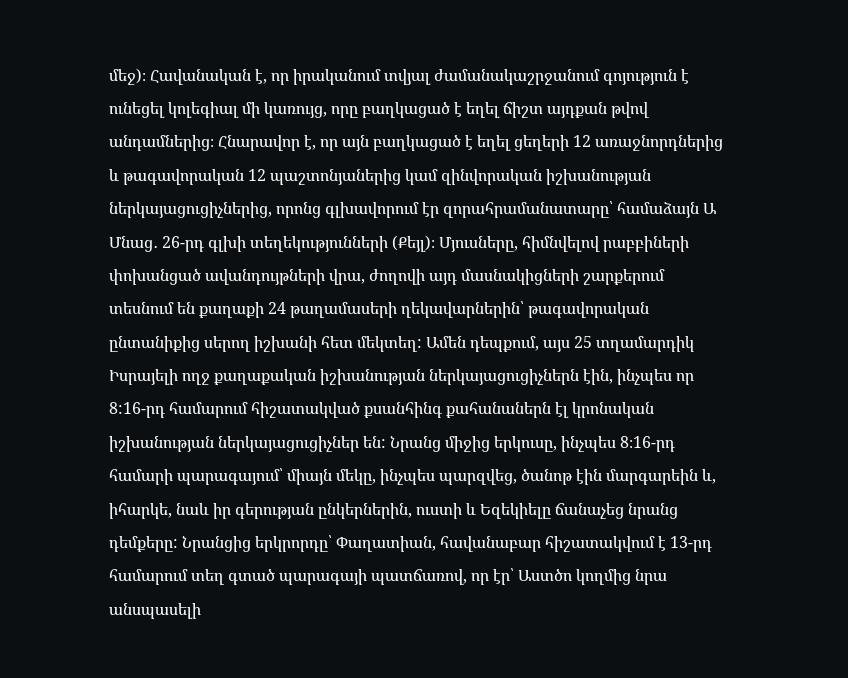մեջ)։ Հավանական է, որ իրականում տվյալ ժամանակաշրջանում գոյություն է ունեցել կոլեգիալ մի կառույց, որը բաղկացած է եղել ճիշտ այդքան թվով անդամներից։ Հնարավոր է, որ այն բաղկացած է եղել ցեղերի 12 առաջնորդներից և թագավորական 12 պաշտոնյաներից կամ զինվորական իշխանության ներկայացուցիչներից, որոնց գլխավորում էր զորահրամանատարը՝ համաձայն Ա Մնաց․ 26-րդ գլխի տեղեկությունների (Քեյլ)։ Մյուսները, հիմնվելով րաբբիների փոխանցած ավանդույթների վրա, ժողովի այդ մասնակիցների շարքերում տեսնում են քաղաքի 24 թաղամասերի ղեկավարներին՝ թագավորական ընտանիքից սերող իշխանի հետ մեկտեղ: Ամեն դեպքում, այս 25 տղամարդիկ Իսրայելի ողջ քաղաքական իշխանության ներկայացուցիչներն էին, ինչպես որ 8:16-րդ համարում հիշատակված քսանհինգ քահանաներն էլ կրոնական իշխանության ներկայացուցիչներ են: Նրանց միջից երկուսը, ինչպես 8։16-րդ համարի պարագայում՝ միայն մեկը, ինչպես պարզվեց, ծանոթ էին մարգարեին և, իհարկե, նաև իր գերության ընկերներին, ուստի և Եզեկիելը ճանաչեց նրանց դեմքերը: Նրանցից երկրորդը՝ Փաղատիան, հավանաբար հիշատակվում է 13-րդ համարում տեղ գտած պարագայի պատճառով, որ էր՝ Աստծո կողմից նրա անսպասելի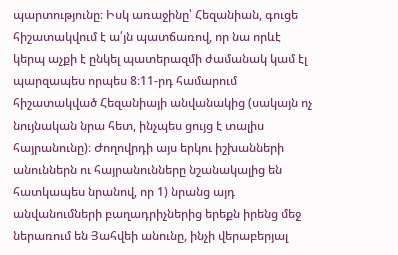պարտությունը։ Իսկ առաջինը՝ Հեզանիան, գուցե հիշատակվում է ա՛յն պատճառով, որ նա որևէ կերպ աչքի է ընկել պատերազմի ժամանակ կամ էլ պարզապես որպես 8։11-րդ համարում հիշատակված Հեզանիայի անվանակից (սակայն ոչ նույնական նրա հետ, ինչպես ցույց է տալիս հայրանունը)։ Ժողովրդի այս երկու իշխանների անուններն ու հայրանունները նշանակալից են հատկապես նրանով, որ 1) նրանց այդ անվանումների բաղադրիչներից երեքն իրենց մեջ ներառում են Յահվեի անունը, ինչի վերաբերյալ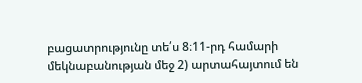բացատրությունը տե՛ս 8։11-րդ համարի մեկնաբանության մեջ 2) արտահայտում են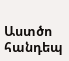Աստծո հանդեպ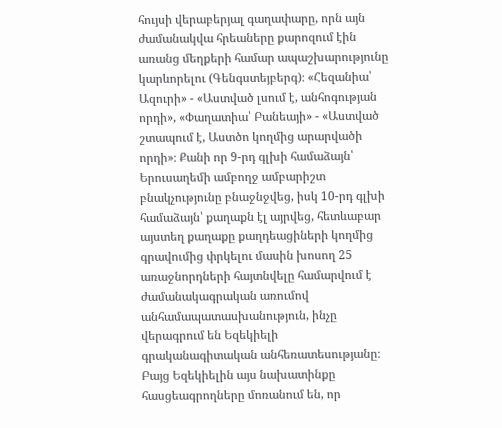հույսի վերաբերյալ գաղափարը, որն այն ժամանակվա հրեաները քարոզում էին առանց մեղքերի համար ապաշխարությունը կարևորելու (Գենգստեյբերգ)։ «Հեզանիա՝ Ազուրի» - «Աստված լսում է, անհոգության որդի», «Փաղատիա՝ Բանեայի» - «Աստված շտապում է, Աստծո կողմից արարվածի որդի»։ Քանի որ 9-րդ գլխի համաձայն՝ Երուսաղեմի ամբողջ ամբարիշտ բնակչությունը բնաջնջվեց, իսկ 10-րդ գլխի համաձայն՝ քաղաքն էլ այրվեց, հետևաբար այստեղ քաղաքը քաղդեացիների կողմից գրավումից փրկելու մասին խոսող 25 առաջնորդների հայտնվելը համարվում է ժամանակագրական առումով անհամապատասխանություն, ինչը վերագրում են Եզեկիելի գրականագիտական անհեռատեսությանը։ Բայց Եզեկիելին այս նախատինքը հասցեագրողները մոռանում են, որ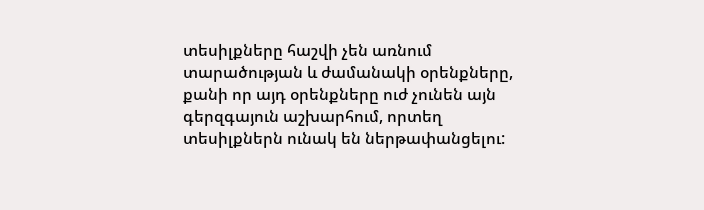տեսիլքները հաշվի չեն առնում տարածության և ժամանակի օրենքները, քանի որ այդ օրենքները ուժ չունեն այն գերզգայուն աշխարհում, որտեղ տեսիլքներն ունակ են ներթափանցելու: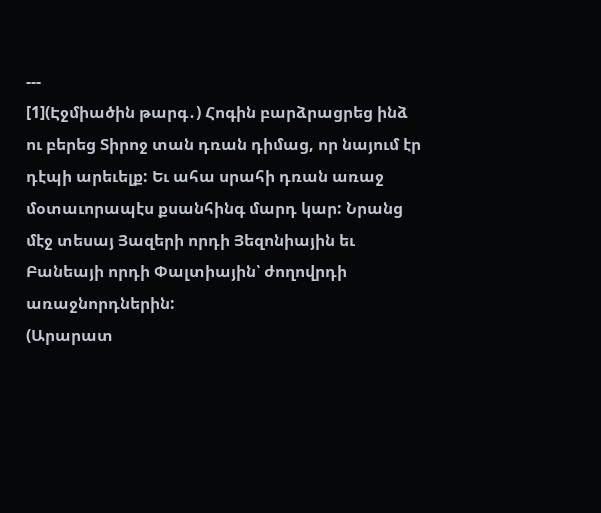---
[1](Էջմիածին թարգ․) Հոգին բարձրացրեց ինձ ու բերեց Տիրոջ տան դռան դիմաց, որ նայում էր դէպի արեւելք: Եւ ահա սրահի դռան առաջ մօտաւորապէս քսանհինգ մարդ կար: Նրանց մէջ տեսայ Յազերի որդի Յեզոնիային եւ Բանեայի որդի Փալտիային՝ ժողովրդի առաջնորդներին:
(Արարատ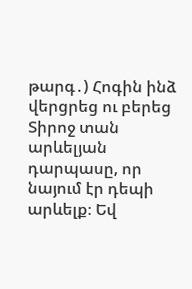թարգ․) Հոգին ինձ վերցրեց ու բերեց Տիրոջ տան արևելյան դարպասը, որ նայում էր դեպի արևելք։ Եվ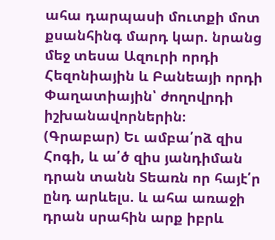ահա դարպասի մուտքի մոտ քսանհինգ մարդ կար. նրանց մեջ տեսա Ազուրի որդի Հեզոնիային և Բանեայի որդի Փաղատիային՝ ժողովրդի իշխանավորներին։
(Գրաբար) Եւ ամբա՛րձ զիս Հոգի, և ա՛ծ զիս յանդիման դրան տանն Տեառն որ հայէ՛ր ընդ արևելս. և ահա առաջի դրան սրահին արք իբրև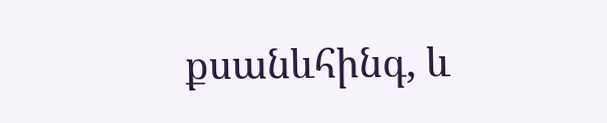քսանևհինգ, և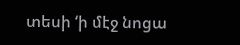տեսի ‘ի մէջ նոցա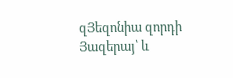զՅեզոնիա զորդի Յազերայ՝ և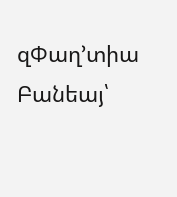զՓաղ’տիա Բանեայ՝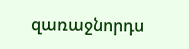զառաջնորդս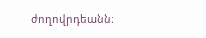ժողովրդեանն։